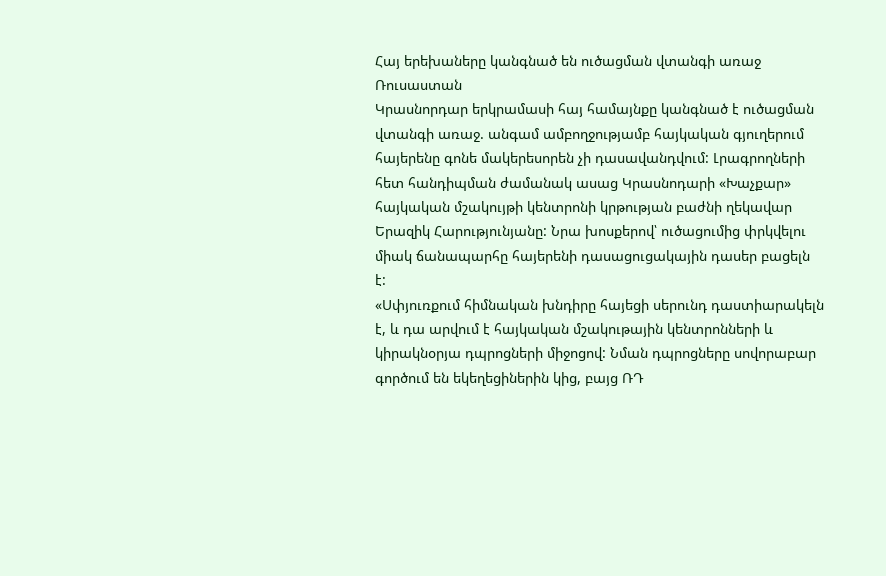Հայ երեխաները կանգնած են ուծացման վտանգի առաջ
Ռուսաստան
Կրասնորդար երկրամասի հայ համայնքը կանգնած է ուծացման վտանգի առաջ. անգամ ամբողջությամբ հայկական գյուղերում հայերենը գոնե մակերեսորեն չի դասավանդվում: Լրագրողների հետ հանդիպման ժամանակ ասաց Կրասնոդարի «Խաչքար» հայկական մշակույթի կենտրոնի կրթության բաժնի ղեկավար Երազիկ Հարությունյանը: Նրա խոսքերով՝ ուծացումից փրկվելու միակ ճանապարհը հայերենի դասացուցակային դասեր բացելն է:
«Սփյուռքում հիմնական խնդիրը հայեցի սերունդ դաստիարակելն է, և դա արվում է հայկական մշակութային կենտրոնների և կիրակնօրյա դպրոցների միջոցով: Նման դպրոցները սովորաբար գործում են եկեղեցիներին կից, բայց ՌԴ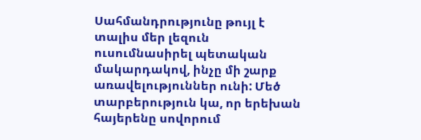Սահմանդրությունը թույլ է տալիս մեր լեզուն ուսումնասիրել պետական մակարդակով, ինչը մի շարք առավելություններ ունի: Մեծ տարբերություն կա, որ երեխան հայերենը սովորում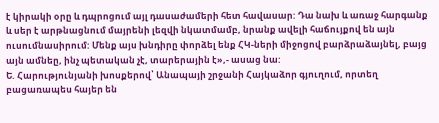է կիրակի օրը և դպրոցում այլ դասաժամերի հետ հավասար: Դա նախ և առաջ հարգանք և սեր է արթնացնում մայրենի լեզվի նկատմամբ, նրանք ավելի հաճույքով են այն ուսումնասիրում: Մենք այս խնդիրը փորձել ենք ՀԿ-ների միջոցով բարձրաձայնել, բայց այն ամնեը, ինչ պետական չէ, տարերային է»,- ասաց նա:
Ե. Հարությունյանի խոսքերով՝ Անապայի շրջանի Հայկաձոր գյուղում, որտեղ բացառապես հայեր են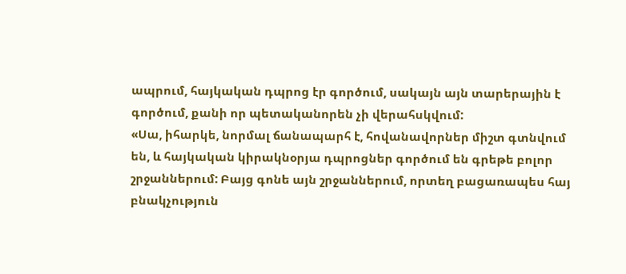ապրում, հայկական դպրոց էր գործում, սակայն այն տարերային է գործում, քանի որ պետականորեն չի վերահսկվում:
«Սա, իհարկե, նորմալ ճանապարհ է, հովանավորներ միշտ գտնվում են, և հայկական կիրակնօրյա դպրոցներ գործում են գրեթե բոլոր շրջաններում: Բայց գոնե այն շրջաններում, որտեղ բացառապես հայ բնակչություն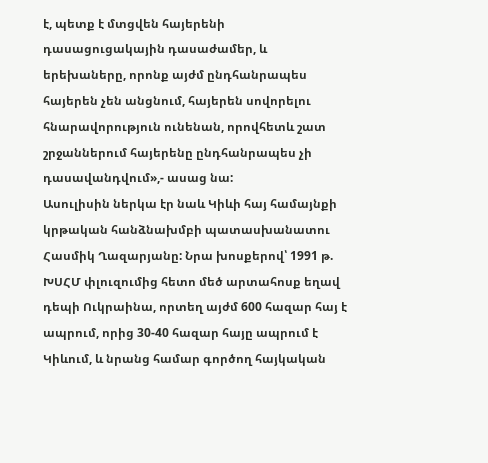է, պետք է մտցվեն հայերենի դասացուցակային դասաժամեր, և երեխաները, որոնք այժմ ընդհանրապես հայերեն չեն անցնում, հայերեն սովորելու հնարավորություն ունենան, որովհետև շատ շրջաններում հայերենը ընդհանրապես չի դասավանդվում»,- ասաց նա:
Ասուլիսին ներկա էր նաև Կիևի հայ համայնքի կրթական հանձնախմբի պատասխանատու Հասմիկ Ղազարյանը: Նրա խոսքերով՝ 1991 թ. ԽՍՀՄ փլուզումից հետո մեծ արտահոսք եղավ դեպի Ուկրաինա, որտեղ այժմ 600 հազար հայ է ապրում, որից 30-40 հազար հայը ապրում է Կիևում, և նրանց համար գործող հայկական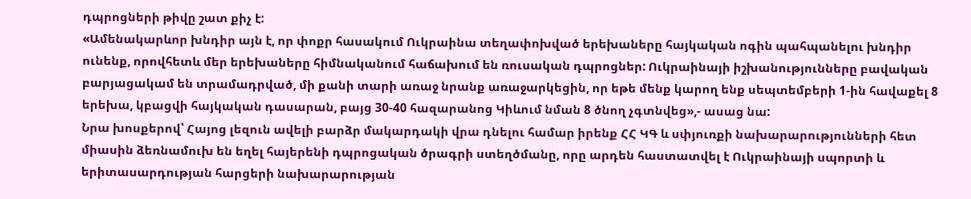դպրոցների թիվը շատ քիչ է:
«Ամենակարևոր խնդիր այն է, որ փոքր հասակում Ուկրաինա տեղափոխված երեխաները հայկական ոգին պահպանելու խնդիր ունենք, որովհետև մեր երեխաները հիմնականում հաճախում են ռուսական դպրոցներ: Ուկրաինայի իշխանությունները բավական բարյացակամ են տրամադրված, մի քանի տարի առաջ նրանք առաջարկեցին, որ եթե մենք կարող ենք սեպտեմբերի 1-ին հավաքել 8 երեխա, կբացվի հայկական դասարան, բայց 30-40 հազարանոց Կիևում նման 8 ծնող չգտնվեց»,- ասաց նա:
Նրա խոսքերով՝ Հայոց լեզուն ավելի բարձր մակարդակի վրա դնելու համար իրենք ՀՀ ԿԳ և սփյուռքի նախարարությունների հետ միասին ձեռնամուխ են եղել հայերենի դպրոցական ծրագրի ստեղծմանը, որը արդեն հաստատվել է Ուկրաինայի սպորտի և երիտասարդության հարցերի նախարարության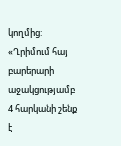կողմից: «Ղրիմում հայ բարերարի աջակցությամբ 4 հարկանի շենք է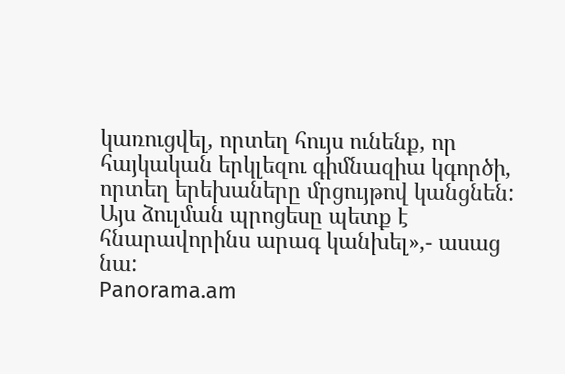կառուցվել, որտեղ հույս ունենք, որ հայկական երկլեզու գիմնազիա կգործի, որտեղ երեխաները մրցույթով կանցնեն: Այս ձուլման պրոցեսը պետք է հնարավորինս արագ կանխել»,- ասաց նա:
Panorama.am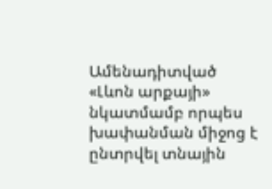Ամենադիտված
«Լևոն արքայի» նկատմամբ որպես խափանման միջոց է ընտրվել տնային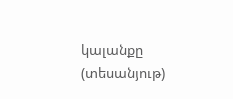կալանքը (տեսանյութ)